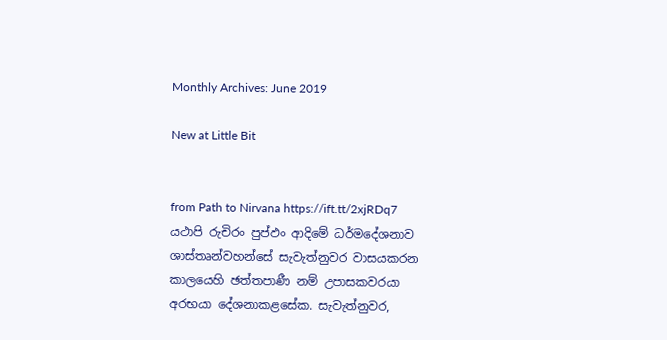Monthly Archives: June 2019

New at Little Bit


from Path to Nirvana https://ift.tt/2xjRDq7
යථාපි රුචිරං පුප්ඵං ආදිමේ ධර්මදේශනාව ශාස්තෘන්වහන්සේ සැවැත්නුවර වාසයකරන කාලයෙහි ඡත්තපාණී නම් උපාසකවරයා අරභයා දේශනාකළසේක. සැවැත්නුවර,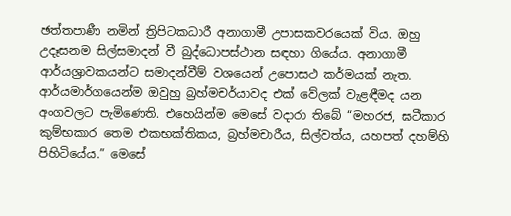ඡත්තපාණී නමින් ත්‍රිපිටකධාරී අනාගාමී උපාසකවරයෙක් විය. ඔහු උදෑසනම සිල්සමාදන් වී බුද්ධොපස්ථාන සඳහා ගියේය. අනාගාමී ආර්යශ්‍රාවකයන්ට සමාදන්වීම් වශයෙන් උපොසථ කර්මයක් නැත. ආර්යමාර්ගයෙන්ම ඔවුහු බ්‍ර‍හ්මචර්යාවද එක් වේලක් වැළඳීමද යන අංගවලට පැමිණෙති. එහෙයින්ම මෙසේ වදාරා තිබේ “මහරජ, ඝටීකාර කුම්භකාර තෙම එකභක්තිකය, බ්‍ර‍හ්මචාරීය, සිල්වත්ය, යහපත් දහම්හි පිහිටියේය.” මෙසේ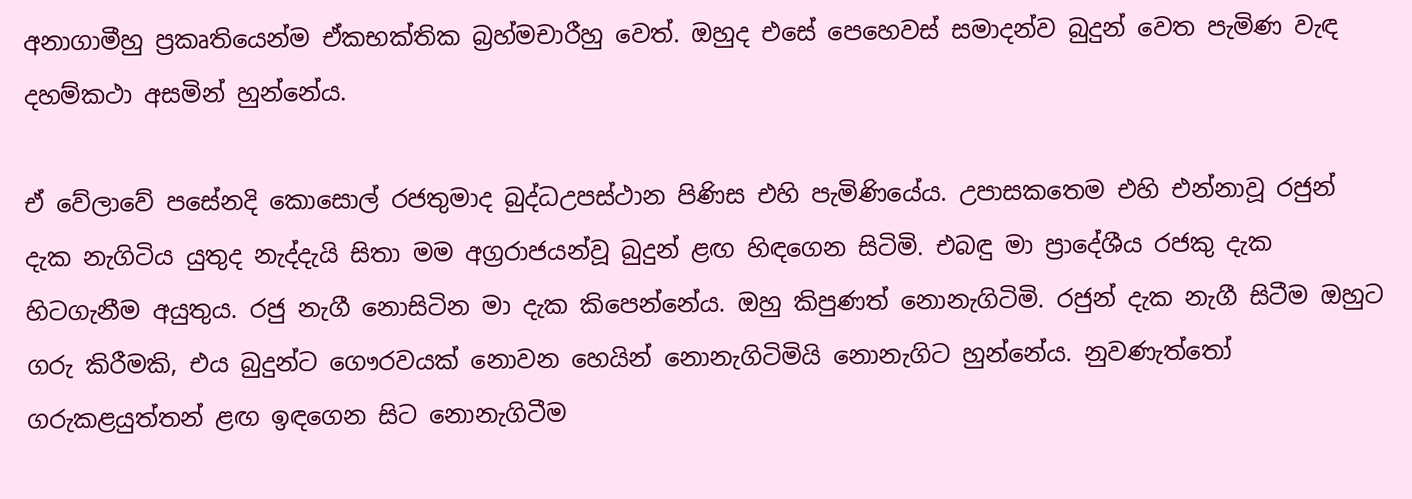අනාගාමීහු ප්‍ර‍කෘතියෙන්ම ඒකභක්තික බ්‍ර‍හ්මචාරීහු වෙත්. ඔහුද එසේ පෙහෙවස් සමාදන්ව බුදුන් වෙත පැමිණ වැඳ දහම්කථා අසමින් හුන්නේය.

ඒ වේලාවේ පසේනදි කොසොල් රජතුමාද බුද්ධඋපස්ථාන පිණිස එහි පැමිණියේය. උපාසකතෙම එහි එන්නාවූ රජුන් දැක නැගිටිය යුතුද නැද්දැයි සිතා මම අග්‍ර‍රාජයන්වූ බුදුන් ළඟ හිඳගෙන සිටිමි. එබඳු මා ප්‍රාදේශීය රජකු දැක හිටගැනීම අයුතුය. රජු නැගී නොසිටින මා දැක කිපෙන්නේය. ඔහු කිපුණත් නොනැගිටිමි. රජුන් දැක නැගී සිටීම ඔහුට ගරු කිරීමකි, එය බුදුන්ට ගෞරවයක් නොවන හෙයින් නොනැගිටිමියි නොනැගිට හුන්නේය. නුවණැත්තෝ ගරුකළයුත්තන් ළඟ ඉඳගෙන සිට නොනැගිටීම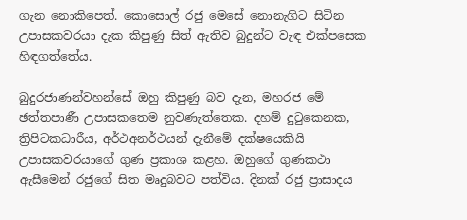ගැන නොකිපෙත්. කොසොල් රජු මෙසේ නොනැගිට සිටින උපාසකවරයා දැක කිපුණු සිත් ඇතිව බුදුන්ට වැඳ එක්පසෙක හිඳගත්තේය.

බුදුරජාණන්වහන්සේ ඔහු කිපුණු බව දැන, මහරජ මේ ඡත්තපාණී උපාසකතෙම නුවණැත්තෙක. දහම් දුටුකෙනක, ත්‍රිපිටකධාරීය, අර්ථඅනර්ථයන් දැනීමේ දක්ෂයෙකියි උපාසකවරයාගේ ගුණ ප්‍ර‍කාශ කළහ. ඔහුගේ ගුණකථා ඇසීමෙන් රජුගේ සිත මෘදුබවට පත්විය. දිනක් රජු ප්‍රාසාදය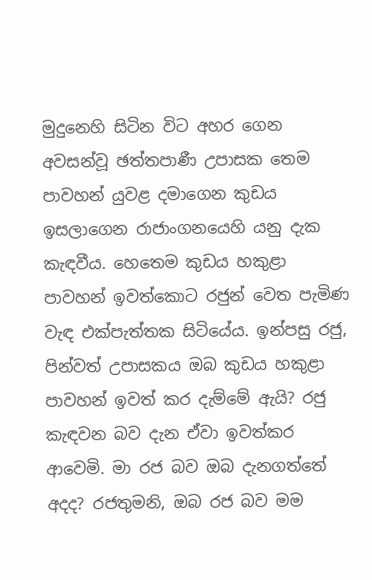මුදුනෙහි සිටින විට අහර ගෙන අවසන්වූ ඡත්තපාණී උපාසක තෙම පාවහන් යුවළ දමාගෙන කුඩය ඉසලාගෙන රාජාංගනයෙහි යනු දැක කැඳවීය. හෙතෙම කුඩය හකුළා පාවහන් ඉවත්කොට රජුන් වෙත පැමිණ වැඳ එක්පැත්තක සිටියේය. ඉන්පසු රජු, පින්වත් උපාසකය ඔබ කුඩය හකුළා පාවහන් ඉවත් කර දැම්මේ ඇයි? රජු කැඳවන බව දැන ඒවා ඉවත්කර ආවෙමි. මා රජ බව ඔබ දැනගත්තේ අදද? රජතුමනි, ඔබ රජ බව මම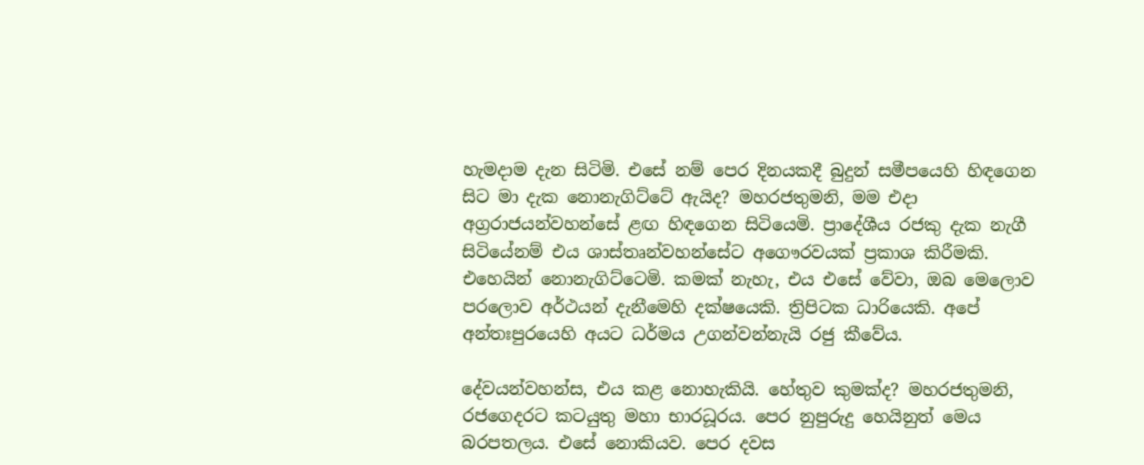හැමදාම දැන සිටිමි. එසේ නම් පෙර දිනයකදී බුදුන් සමීපයෙහි හිඳගෙන සිට මා දැක නොනැගිට්ටේ ඇයිද? මහරජතුමනි, මම එදා අග්‍ර‍රාජයන්වහන්සේ ළඟ හිඳගෙන සිටියෙමි. ප්‍රාදේශීය රජකු දැක නැගී සිටියේනම් එය ශාස්තෘන්වහන්සේට අගෞරවයක් ප්‍ර‍කාශ කිරීමකි. එහෙයින් නොනැගිට්ටෙමි. කමක් නැහැ, එය එසේ වේවා, ඔබ මෙලොව පරලොව අර්ථයන් දැනීමෙහි දක්ෂයෙකි. ත්‍රිපිටක ධාරියෙකි. අපේ අන්තඃපුරයෙහි අයට ධර්මය උගන්වන්නැයි රජු කීවේය.

දේවයන්වහන්ස, එය කළ නොහැකියි. හේතුව කුමක්ද? මහරජතුමනි, රජගෙදරට කටයුතු මහා භාරධූරය. පෙර නුපුරුදු හෙයිනුත් මෙය බරපතලය. එසේ නොකියව. පෙර දවස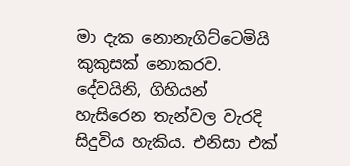මා දැක නොනැගිට්ටෙමියි කුකුසක් නොකරව. දේවයිනි, ගිහියන් හැසිරෙන තැන්වල වැරදි සිදුවිය හැකිය. එනිසා එක්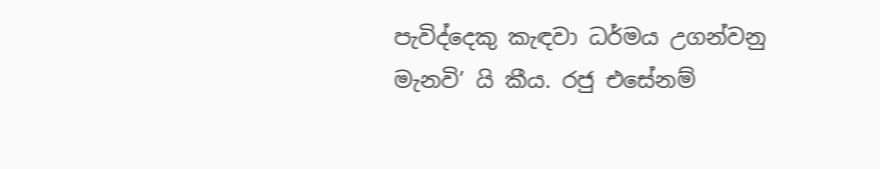පැවිද්දෙකු කැඳවා ධර්මය උගන්වනු මැනවි’ යි කීය. රජු එසේනම්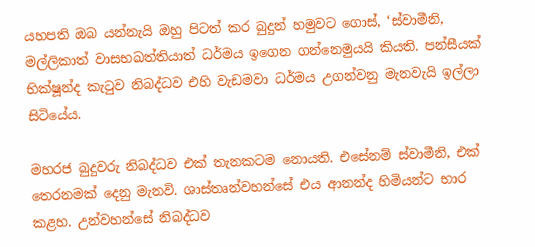යහපති ඔබ යන්නැයි ඔහු පිටත් කර බුදුන් හමුවට ගොස්, ‘ස්වාමීනි, මල්ලිකාත් වාසභඛත්තියාත් ධර්මය ඉගෙන ගන්නෙමුයයි කියති. පන්සීයක් භික්ෂූන්ද කැටුව නිබද්ධව එහි වැඩමවා ධර්මය උගන්වනු මැනවැයි ඉල්ලා සිටියේය.

මහරජ බුදුවරු නිබද්ධව එක් තැනකටම නොයති. එසේනම් ස්වාමීනි, එක් තෙරනමක් දෙනු මැනවි. ශාස්තෘන්වහන්සේ එය ආනන්ද හිමියන්ට භාර කළහ. උන්වහන්සේ නිබද්ධව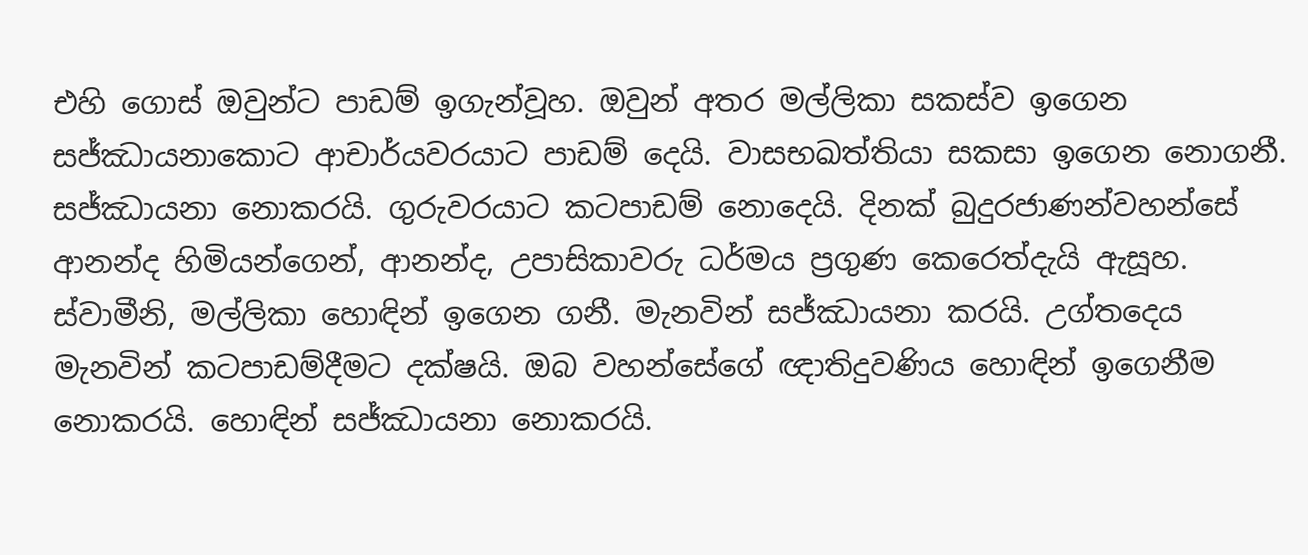එහි ගොස් ඔවුන්ට පාඩම් ඉගැන්වූහ. ඔවුන් අතර මල්ලිකා සකස්ව ඉගෙන සජ්ඣායනාකොට ආචාර්යවරයාට පාඩම් දෙයි. වාසභඛත්තියා සකසා ඉගෙන නොගනී. සජ්ඣායනා නොකරයි. ගුරුවරයාට කටපාඩම් නොදෙයි. දිනක් බුදුරජාණන්වහන්සේ ආනන්ද හිමියන්ගෙන්, ආනන්ද, උපාසිකාවරු ධර්මය ප්‍ර‍ගුණ කෙරෙත්දැයි ඇසූහ. ස්වාමීනි, මල්ලිකා හොඳින් ඉගෙන ගනී. මැනවින් සජ්ඣායනා කරයි. උග්තදෙය මැනවින් කටපාඩම්දීමට දක්ෂයි. ඔබ වහන්සේගේ ඥාතිදුවණිය හොඳින් ඉගෙනීම නොකරයි. හොඳින් සජ්ඣායනා නොකරයි.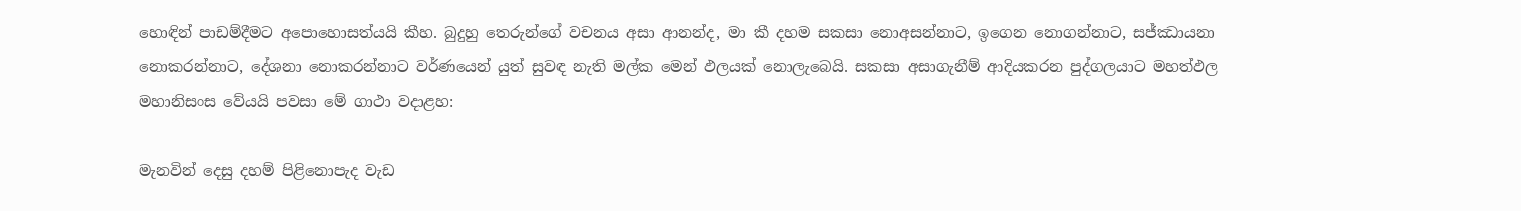හොඳින් පාඩම්දීමට අපොහොසත්යයි කීහ. බුදුහු තෙරුන්ගේ වචනය අසා ආනන්ද, මා කී දහම සකසා නොඅසන්නාට, ඉගෙන නොගන්නාට, සජ්ඣායනා නොකරන්නාට, දේශනා නොකරන්නාට වර්ණයෙන් යුත් සුවඳ නැති මල්ක මෙන් ඵලයක් නොලැබෙයි. සකසා අසාගැනීම් ආදියකරන පුද්ගලයාට මහත්ඵල මහානිසංස වේයයි පවසා මේ ගාථා වදාළහ:

මැනවින් දෙසු දහම් පිළිනොපැද වැඩ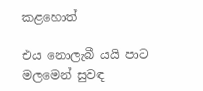කළහොත්

එය නොලැබී යයි පාට මලමෙන් සුවඳ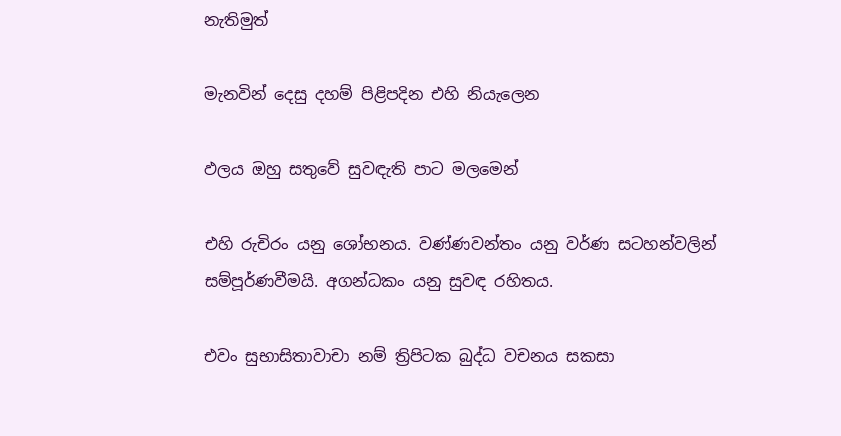නැතිමුත්

මැනවින් දෙසු දහම් පිළිපදින එහි නියැලෙන

ඵලය ඔහු සතුවේ සුවඳැති පාට මලමෙන්

එහි රුචිරං යනු ශෝභනය. වණ්ණවන්තං යනු වර්ණ සටහන්වලින් සම්පූර්ණවීමයි. අගන්ධකං යනු සුවඳ රහිතය.

එවං සුභාසිතාවාචා නම් ත්‍රිපිටක බුද්ධ වචනය සකසා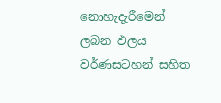නොහැදැරීමෙන් ලබන ඵලය වර්ණසටහන් සහිත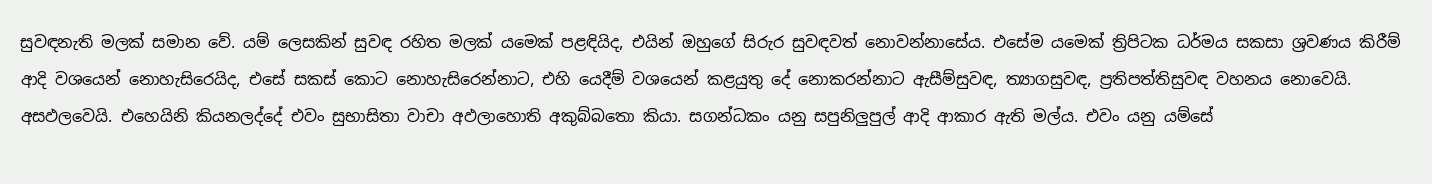සුවඳනැති මලක් සමාන වේ. යම් ලෙසකින් සුවඳ රහිත මලක් යමෙක් පළඳියිද, එයින් ඔහුගේ සිරුර සුවඳවත් නොවන්නාසේය. එසේම යමෙක් ත්‍රිපිටක ධර්මය සකසා ශ්‍ර‍වණය කිරීම් ආදි වශයෙන් නොහැසිරෙයිද, එසේ සකස් කොට නොහැසිරෙන්නාට, එහි යෙදීම් වශයෙන් කළයුතු දේ නොකරන්නාට ඇසීම්සුවඳ, ත්‍යාගසුවඳ, ප්‍ර‍තිපත්තිසුවඳ වහනය නොවෙයි. අසඵලවෙයි. එහෙයිනි කියනලද්දේ එවං සුභාසිතා වාචා අඵලාහොති අකුබ්බතො කියා. සගන්ධකං යනු සපුනිලුපුල් ආදි ආකාර ඇති මල්ය. එවං යනු යම්සේ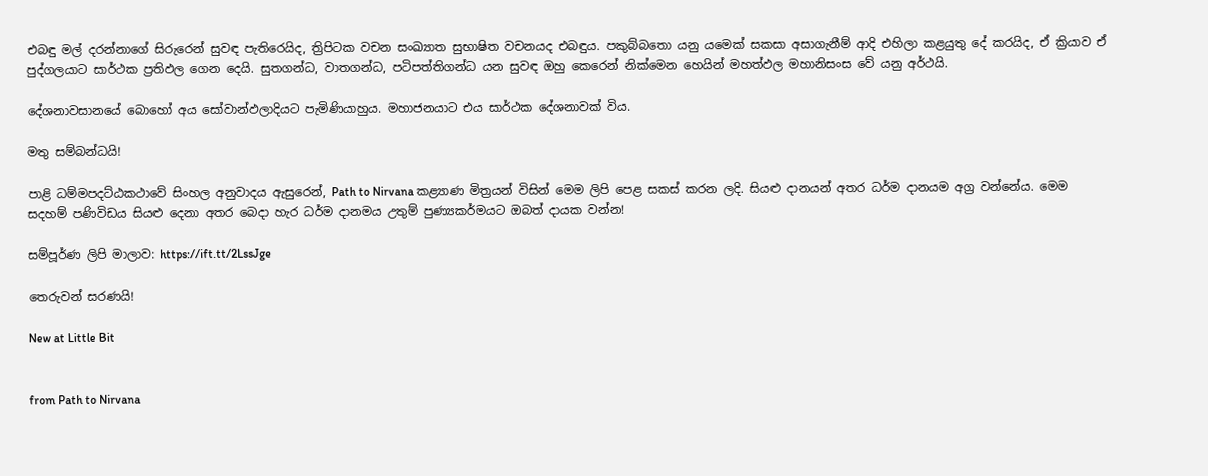එබඳු මල් දරන්නාගේ සිරුරෙන් සුවඳ පැතිරෙයිද, ත්‍රිපිටක වචන සංඛ්‍යාත සුභාෂිත වචනයද එබඳුය. පකුබ්බතො යනු යමෙක් සකසා අසාගැනීම් ආදි එහිලා කළයුතු දේ කරයිද, ඒ ක්‍රියාව ඒ පුද්ගලයාට සාර්ථක ප්‍ර‍තිඵල ගෙන දෙයි. සුතගන්ධ, වාතගන්ධ, පටිපත්තිගන්ධ යන සුවඳ ඔහු කෙරෙන් නික්මෙන හෙයින් මහත්ඵල මහානිසංස වේ යනු අර්ථයි.

දේශනාවසානයේ බොහෝ අය සෝවාන්ඵලාදියට පැමිණියාහුය. මහාජනයාට එය සාර්ථක දේශනාවක් විය.

මතු සම්බන්ධයි!

පාළි ධම්මපදට්ඨකථාවේ සිංහල අනුවාදය ඇසුරෙන්, Path to Nirvana කළ්‍යාණ මිත්‍රයන් විසින් මෙම ලිපි පෙළ සකස් කරන ලදි. සියළු දානයන් අතර ධර්ම දානයම අග්‍ර වන්නේය. මෙම සදහම් පණිවිඩය සියළු දෙනා අතර බෙදා හැර ධර්ම දානමය උතුම් පුණ්‍යකර්මයට ඔබත් දායක වන්න!

සම්පූර්ණ ලිපි මාලාව: https://ift.tt/2LssJge

තෙරුවන් සරණයි!

New at Little Bit


from Path to Nirvana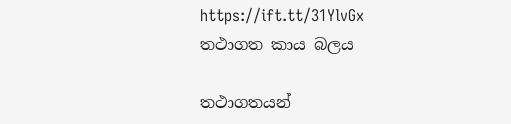https://ift.tt/31YlvGx
තථාගත කාය බලය

තථාගතයන්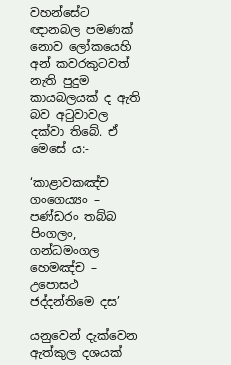වහන්සේට ඥානබල පමණක් නොව ලෝකයෙහි අන් කවරකුටවත් නැති පුදුම කායබලයක් ද ඇති බව අටුවාවල දක්වා තිබේ. ඒ මෙසේ ය:-

‘කාළාවකඤ්ච ගංගෙය්‍යං – පණ්ඩරං තබ්බ පිංගලං,
ගන්ධමංගල හෙමඤ්ච – උපොසථ ජද්දන්තිමෙ දස’

යනුවෙන් දැක්වෙන ඇත්කුල දශයක්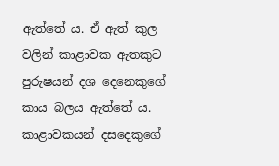ඇත්තේ ය. ඒ ඇත් කුල වලින් කාළාවක ඇතකුට පුරුෂයන් දශ දෙනෙකුගේ කාය බලය ඇත්තේ ය. කාළාවකයන් දසදෙකුගේ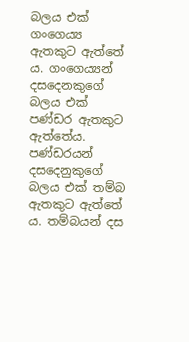බලය එක් ගංගෙය්‍ය ඇතකුට ඇත්තේ ය. ගංගෙය්‍යන් දසදෙනකුගේ බලය එක් පණ්ඩර ඇතකුට ඇත්තේය. පණ්ඩරයන් දසදෙනුකුගේ බලය එක් තම්බ ඇතකුට ඇත්තේ ය. තම්බයන් දස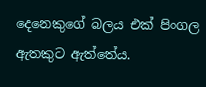දෙනෙකුගේ බලය එක් පිංගල ඇතකුට ඇත්තේය.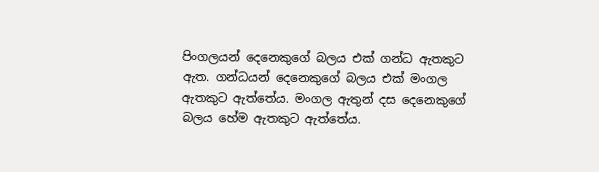පිංගලයන් දෙනෙකුගේ බලය එක් ගන්ධ ඇතකුට ඇත. ගන්ධයන් දෙනෙකුගේ බලය එක් මංගල ඇතකුට ඇත්තේය. මංගල ඇතුන් දස දෙනෙකුගේ බලය හේම ඇතකුට ඇත්තේය.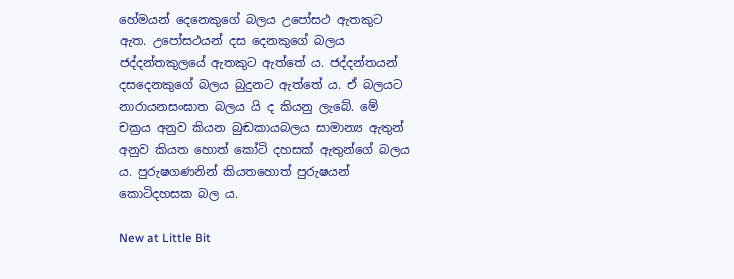හේමයන් දෙනෙකුගේ බලය උපෝසථ ඇතකුට ඇත. උපෝසථයන් දස දෙනකුගේ බලය ජද්දන්තකුලයේ ඇතකුට ඇත්තේ ය. ජද්දන්තයන් දසදෙනකුගේ බලය බුදුනට ඇත්තේ ය. ඒ බලයට නාරායනසංඝාත බලය යි ද කියනු ලැබේ. මේ චක්‍රය අනුව කියන බුඬකායබලය සාමාන්‍ය ඇතුන් අනුව කියත හොත් කෝටි දහසක් ඇතුන්ගේ බලය ය. පුරුෂගණනින් කියතහොත් පුරුෂයන් කොටිදහසක බල ය.

New at Little Bit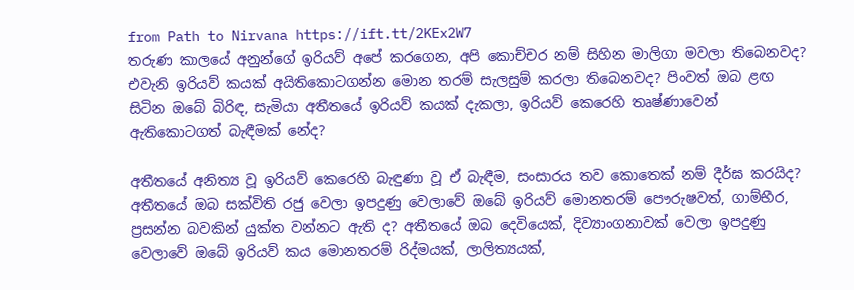from Path to Nirvana https://ift.tt/2KEx2W7
තරුණ කාලයේ අනුන්ගේ ඉරියව් අපේ කරගෙන, අපි කොච්චර නම් සිහින මාලිගා මවලා තිබෙනවද? එවැනි ඉරියව් කයක්‌ අයිතිකොටගන්න මොන තරම් සැලසුම් කරලා තිබෙනවද? පිංවත් ඔබ ළඟ සිටින ඔබේ බිරිඳ, සැමියා අතීතයේ ඉරියව් කයක්‌ දැකලා, ඉරියව් කෙරෙහි තෘෂ්ණාවෙන් ඇතිකොටගත් බැඳීමක්‌ නේද?

අතීතයේ අනිත්‍ය වූ ඉරියව් කෙරෙහි බැඳුණා වූ ඒ බැඳීම, සංසාරය තව කොතෙක්‌ නම් දීර්ඝ කරයිද? අතීතයේ ඔබ සක්‌විති රජු වෙලා ඉපදුණු වෙලාවේ ඔබේ ඉරියව් මොනතරම් පෞරුෂවත්, ගාම්භීර, ප්‍රසන්න බවකින් යුක්‌ත වන්නට ඇති ද? අතීතයේ ඔබ දෙවියෙක්‌, දිව්‍යාංගනාවක්‌ වෙලා ඉපදුණු වෙලාවේ ඔබේ ඉරියව් කය මොනතරම් රිද්මයක්‌, ලාලිත්‍යයක්‌,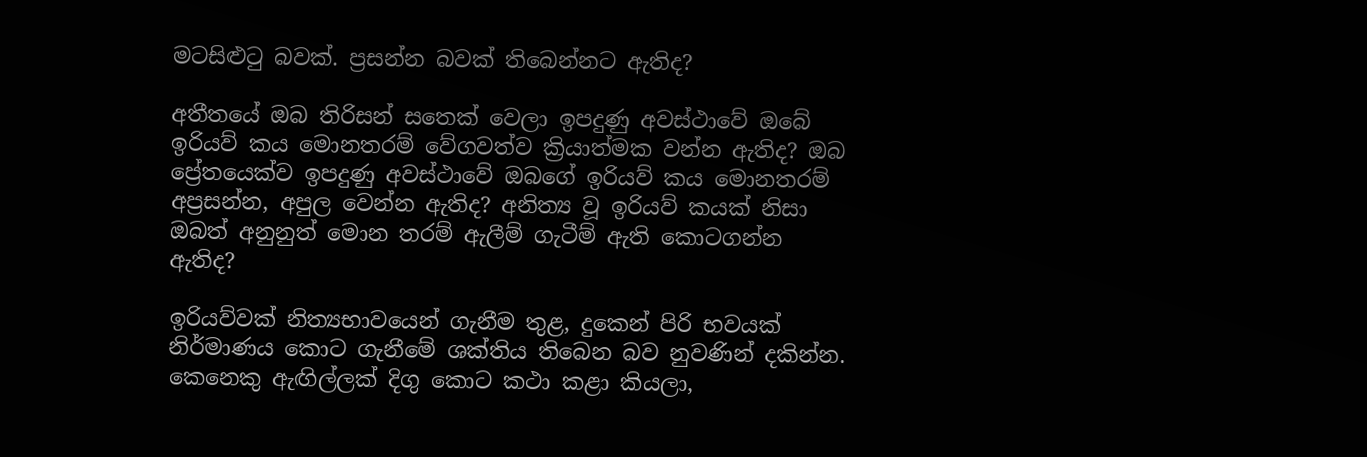මටසිළුටු බවක්‌. ප්‍රසන්න බවක්‌ තිබෙන්නට ඇතිද?

අතීතයේ ඔබ තිරිසන් සතෙක්‌ වෙලා ඉපදුණු අවස්‌ථාවේ ඔබේ ඉරියව් කය මොනතරම් වේගවත්ව ක්‍රියාත්මක වන්න ඇතිද? ඔබ ප්‍රේතයෙක්‌ව ඉපදුණු අවස්‌ථාවේ ඔබගේ ඉරියව් කය මොනතරම් අප්‍රසන්න, අපුල වෙන්න ඇතිද? අනිත්‍ය වූ ඉරියව් කයක්‌ නිසා ඔබත් අනුනුත් මොන තරම් ඇලීම් ගැටීම් ඇති කොටගන්න ඇතිද?

ඉරියව්වක්‌ නිත්‍යභාවයෙන් ගැනීම තුළ, දුකෙන් පිරි භවයක්‌ නිර්මාණය කොට ගැනීමේ ශක්‌තිය තිබෙන බව නුවණින් දකින්න. කෙනෙකු ඇඟිල්ලක්‌ දිගු කොට කථා කළා කියලා,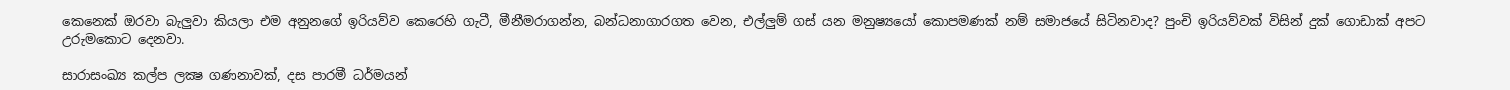කෙනෙක්‌ ඔරවා බැලුවා කියලා එම අනුනගේ ඉරියව්ව කෙරෙහි ගැටී, මීනීමරාගන්න, බන්ධනාගාරගත වෙන, එල්ලුම් ගස්‌ යන මනුෂ්‍යයෝ කොපමණක්‌ නම් සමාජයේ සිටිනවාද? පුංචි ඉරියව්වක්‌ විසින් දුක්‌ ගොඩාක්‌ අපට උරුමකොට දෙනවා.

සාරාසංඛ්‍ය කල්ප ලක්‍ෂ ගණනාවක්‌, දස පාරමී ධර්මයන්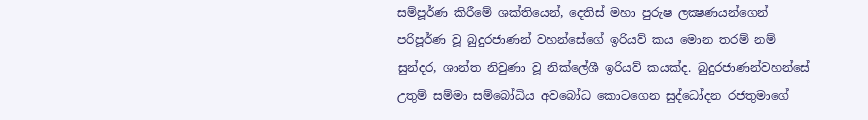සම්පූර්ණ කිරීමේ ශක්‌තියෙන්, දෙතිස්‌ මහා පුරුෂ ලක්‍ෂණයන්ගෙන් පරිපූර්ණ වූ බුදුරජාණන් වහන්සේගේ ඉරියව් කය මොන තරම් නම් සුන්දර, ශාන්ත නිවුණා වූ නික්‌ලේශී ඉරියව් කයක්‌ද. බුදුරජාණන්වහන්සේ උතුම් සම්මා සම්බෝධිය අවබෝධ කොටගෙන සුද්ධෝදන රජතුමාගේ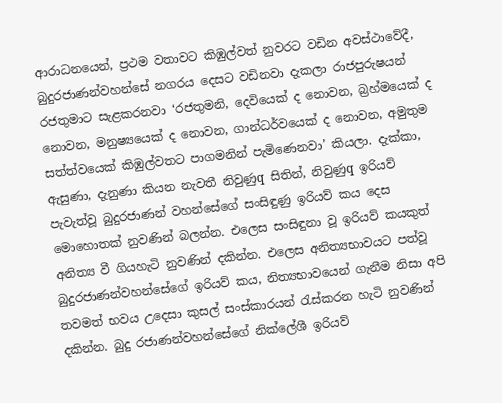ආරාධනයෙන්, ප්‍රථම වතාවට කිඹුල්වත් නුවරට වඩින අවස්‌ථාවේදී, බුදුරජාණන්වහන්සේ නගරය දෙසට වඩිනවා දැකලා රාජපුරුෂයන් රජතුමාට සැළකරනවා ‘රජතුමනි, දෙවියෙක්‌ ද නොවන, බ්‍රහ්මයෙක්‌ ද නොවන, මනුෂ්‍යයෙක්‌ ද නොවන, ගාන්ධර්වයෙක්‌ ද නොවන, අමුතුම සත්ත්වයෙක්‌ කිඹුල්වතට පාගමනින් පැමිණෙනවා’ කියලා. දැක්‌කා, ඇසුණා, දැනුණා කියන නැවතී නිවුණුq සිතින්, නිවුණුq ඉරියව් පැවැත්වූ බුදුරජාණන් වහන්සේගේ සංසිඳුණු ඉරියව් කය දෙස මොහොතක්‌ නුවණින් බලන්න. එලෙස සංසිඳුනා වූ ඉරියව් කයකුත් අනිත්‍ය වී ගියහැටි නුවණින් දකින්න. එලෙස අනිත්‍යභාවයට පත්වූ බුදුරජාණන්වහන්සේගේ ඉරියව් කය, නිත්‍යභාවයෙන් ගැනීම නිසා අපි තවමත් භවය උදෙසා කුසල් සංස්‌කාරයන් රැස්‌කරන හැටි නුවණින් දකින්න. බුදු රජාණන්වහන්සේගේ නික්‌ලේශී ඉරියව්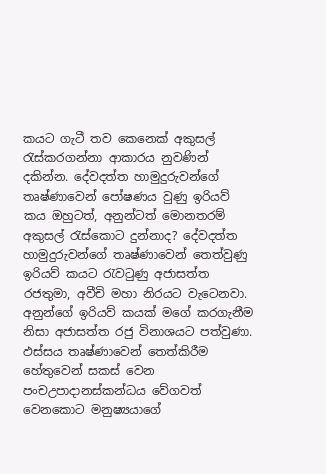කයට ගැටී තව කෙනෙක්‌ අකුසල් රැස්‌කරගන්නා ආකාරය නුවණින් දකින්න. දේවදත්ත හාමුදුරුවන්ගේ තෘෂ්ණාවෙන් පෝෂණය වුණු ඉරියව් කය ඔහුටත්, අනුන්ටත් මොනතරම් අකුසල් රැස්‌කොට දුන්නාද? දේවදත්ත හාමුදුරුවන්ගේ තෘෂ්ණාවෙන් තෙත්වුණු ඉරියව් කයට රැවටුණු අජාසත්ත රජතුමා, අවීචි මහා නිරයට වැටෙනවා. අනුන්ගේ ඉරියව් කයක්‌ මගේ කරගැනීම නිසා අජාසත්ත රජු විනාශයට පත්වුණා. ඵස්‌සය තෘෂ්ණාවෙන් තෙත්කිරීම හේතුවෙන් සකස්‌ වෙන පංචඋපාදානස්‌කන්ධය වේගවත් වෙනකොට මනුෂ්‍යයාගේ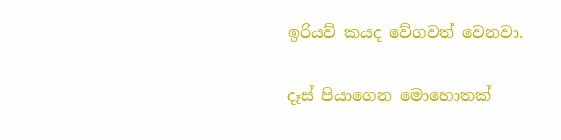ඉරියව් කයද වේගවත් වෙනවා.

දෑස්‌ පියාගෙන මොහොතක්‌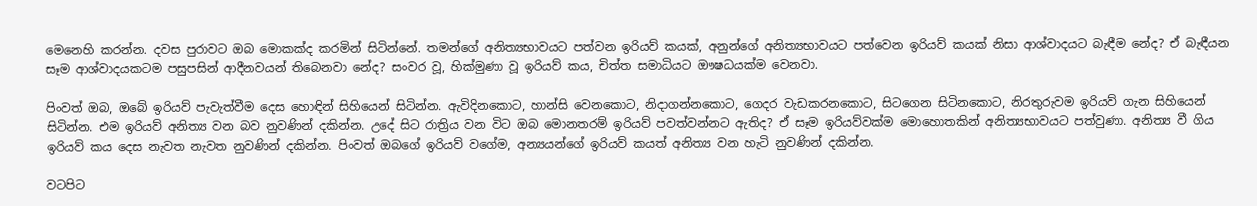මෙනෙහි කරන්න. දවස පුරාවට ඔබ මොකක්‌ද කරමින් සිටින්නේ. තමන්ගේ අනිත්‍යභාවයට පත්වන ඉරියව් කයක්‌, අනුන්ගේ අනිත්‍යභාවයට පත්වෙන ඉරියව් කයක්‌ නිසා ආශ්වාදයට බැඳීම නේද? ඒ බැඳීයන සෑම ආශ්වාදයකටම පසුපසින් ආදීනවයන් තිබෙනවා නේද? සංවර වූ, හික්‌මුණා වූ ඉරියව් කය, චිත්ත සමාධියට ඖෂධයක්‌ම වෙනවා.

පිංවත් ඔබ, ඔබේ ඉරියව් පැවැත්වීම දෙස හොඳින් සිහියෙන් සිටින්න. ඇවිදිනකොට, හාන්සි වෙනකොට, නිදාගන්නකොට, ගෙදර වැඩකරනකොට, සිටගෙන සිටිනකොට, නිරතුරුවම ඉරියව් ගැන සිහියෙන් සිටින්න. එම ඉරියව් අනිත්‍ය වන බව නුවණින් දකින්න. උදේ සිට රාත්‍රිය වන විට ඔබ මොනතරම් ඉරියව් පවත්වන්නට ඇතිද? ඒ සෑම ඉරියව්වක්‌ම මොහොතකින් අනිත්‍යභාවයට පත්වුණා. අනිත්‍ය වී ගිය ඉරියව් කය දෙස නැවත නැවත නුවණින් දකින්න. පිංවත් ඔබගේ ඉරියව් වගේම, අන්‍යයන්ගේ ඉරියව් කයත් අනිත්‍ය වන හැටි නුවණින් දකින්න.

වටපිට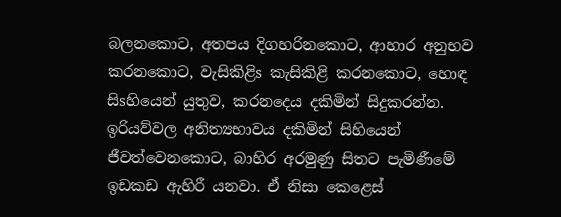බලනකොට, අතපය දිගහරිනකොට, ආහාර අනුභව කරනකොට, වැසිකිළිs කැසිකිළි කරනකොට, හොඳ සිsහියෙන් යුතුව, කරනදෙය දකිමින් සිදුකරන්න. ඉරියව්වල අනිත්‍යභාවය දකිමින් සිහියෙන් ජීවත්වෙනකොට, බාහිර අරමුණු සිතට පැමිණීමේ ඉඩකඩ ඇහිරී යනවා. ඒ නිසා කෙළෙස්‌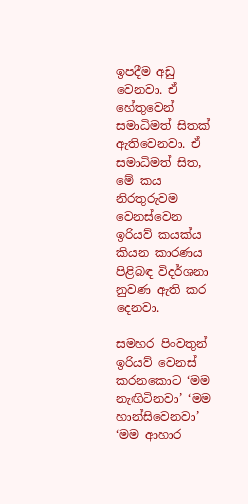ඉපදීම අඩු වෙනවා. ඒ හේතුවෙන් සමාධිමත් සිතක්‌ ඇතිවෙනවා. ඒ සමාධිමත් සිත, මේ කය නිරතුරුවම වෙනස්‌වෙන ඉරියව් කයක්‌ය කියන කාරණය පිළිබඳ විදර්ශනා නුවණ ඇති කර දෙනවා.

සමහර පිංවතුන් ඉරියව් වෙනස්‌ කරනකොට ‘මම නැඟිටිනවා’ ‘මම හාන්සිවෙනවා’ ‘මම ආහාර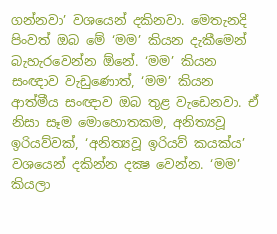ගන්නවා’ වශයෙන් දකිනවා. මෙතැනදි පිංවත් ඔබ මේ ‘මම’ කියන දැකීමෙන් බැහැරවෙන්න ඕනේ. ‘මම’ කියන සංඥාව වැඩුණොත්, ‘මම’ කියන ආත්මීය සංඥාව ඔබ තුළ වැඩෙනවා. ඒ නිසා සෑම මොහොතකම, අනිත්‍යවූ ඉරියව්වක්‌, ‘අනිත්‍යවූ ඉරියව් කයක්‌ය’ වශයෙන් දකින්න දක්‍ෂ වෙන්න. ‘මම’ කියලා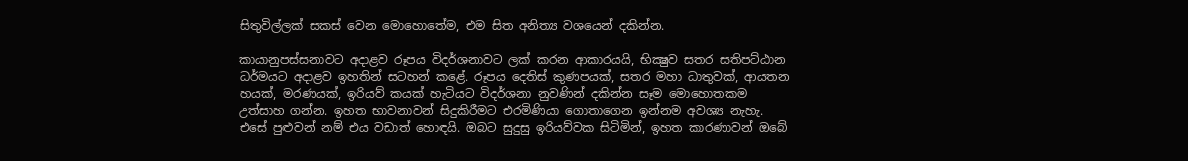සිතුවිල්ලක්‌ සකස්‌ වෙන මොහොතේම, එම සිත අනිත්‍ය වශයෙන් දකින්න.

කායානුපස්‌සනාවට අදාළව රූපය විදර්ශනාවට ලක්‌ කරන ආකාරයයි, භික්‍ෂුව සතර සතිපට්‌ඨාන ධර්මයට අදාළව ඉහතින් සටහන් කළේ. රූපය දෙතිස්‌ කුණපයක්‌, සතර මහා ධාතුවක්‌, ආයතන හයක්‌, මරණයක්‌, ඉරියව් කයක්‌ හැටියට විදර්ශනා නුවණින් දකින්න සෑම මොහොතකම උත්සාහ ගන්න. ඉහත භාවනාවන් සිදුකිරීමට එරමිණියා ගොතාගෙන ඉන්නම අවශ්‍ය නැහැ. එසේ පුළුවන් නම් එය වඩාත් හොඳයි. ඔබට සුදුසු ඉරියව්වක සිටිමින්, ඉහත කාරණාවන් ඔබේ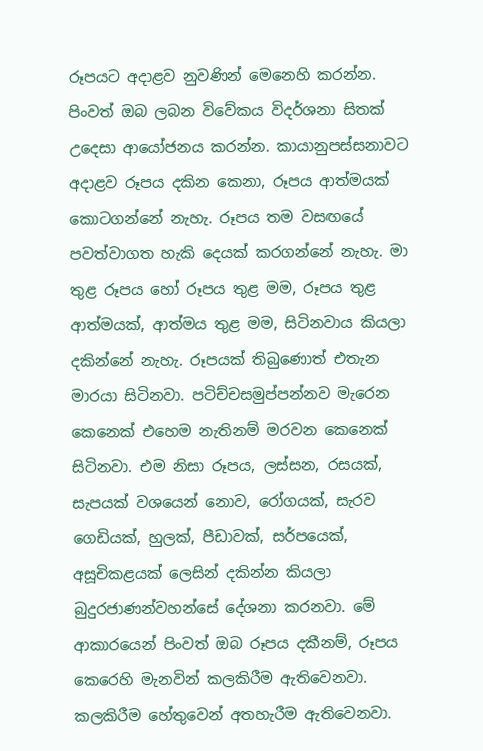රූපයට අදාළව නුවණින් මෙනෙහි කරන්න. පිංවත් ඔබ ලබන විවේකය විදර්ශනා සිතක්‌ උදෙසා ආයෝජනය කරන්න. කායානුපස්‌සනාවට අදාළව රූපය දකින කෙනා, රූපය ආත්මයක්‌ කොටගන්නේ නැහැ. රූපය තම වසඟයේ පවත්වාගත හැකි දෙයක්‌ කරගන්නේ නැහැ. මා තුළ රූපය හෝ රූපය තුළ මම, රූපය තුළ ආත්මයක්‌, ආත්මය තුළ මම, සිටිනවාය කියලා දකින්නේ නැහැ. රූපයක්‌ තිබුණොත් එතැන මාරයා සිටිනවා. පටිච්චසමුප්පන්නව මැරෙන කෙනෙක්‌ එහෙම නැතිනම් මරවන කෙනෙක්‌ සිටිනවා. එම නිසා රූපය, ලස්‌සන, රසයක්‌, සැපයක්‌ වශයෙන් නොව, රෝගයක්‌, සැරව ගෙඩියක්‌, හුලක්‌, පීඩාවක්‌, සර්පයෙක්‌, අසූචිකළයක්‌ ලෙසින් දකින්න කියලා බුදුරජාණන්වහන්සේ දේශනා කරනවා. මේ ආකාරයෙන් පිංවත් ඔබ රූපය දකීනම්, රූපය කෙරෙහි මැනවින් කලකිරීම ඇතිවෙනවා. කලකිරීම හේතුවෙන් අතහැරීම ඇතිවෙනවා.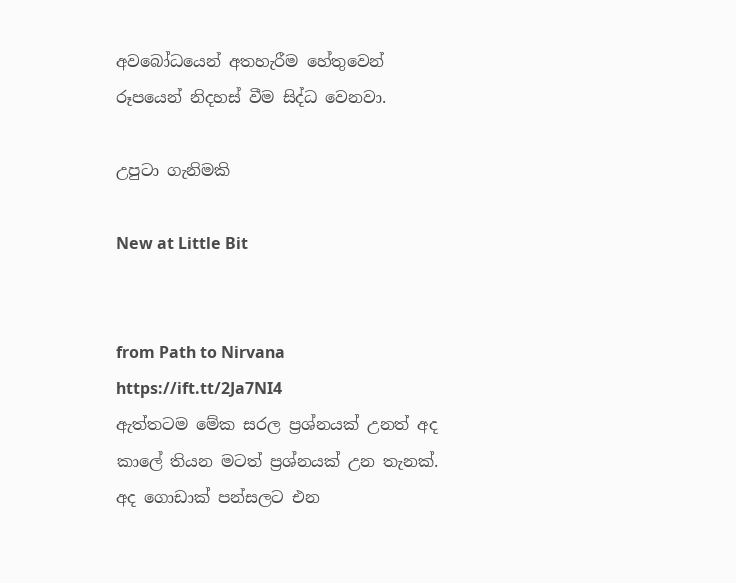අවබෝධයෙන් අතහැරීම හේතුවෙන් රූපයෙන් නිදහස්‌ වීම සිද්ධ වෙනවා.

උපුටා ගැනිමකි

New at Little Bit


from Path to Nirvana https://ift.tt/2Ja7NI4
ඇත්තටම මේක සරල ප්‍රශ්නයක් උනත් අද කාලේ තියන මටත් ප්‍රශ්නයක් උන තැනක්. අද ගොඩාක් පන්සලට එන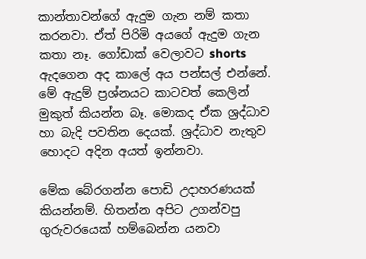කාන්තාවන්ගේ ඇදුම ගැන නම් කතා කරනවා. ඒත් පිරිමි අයගේ ඇදුම ගැන කතා නෑ. ගෝඩාක් වෙලාවට shorts ඇදගෙන අද කාලේ අය පන්සල් එන්නේ. මේ ඇදුම් ප්‍රශ්නයට කාටවත් කෙලින් මුකුත් කියන්න බෑ. මොකද ඒක ශ්‍රද්ධාව හා බැදි පවතින දෙයක්. ශ්‍රද්ධාව නැතුව හොදට අදින අයත් ඉන්නවා.

මේක බේරගන්න පොඩි උදාහරණයක් කියන්නම්. හිතන්න අපිට උගන්වපු ගුරුවරයෙක් හම්බෙන්න යනවා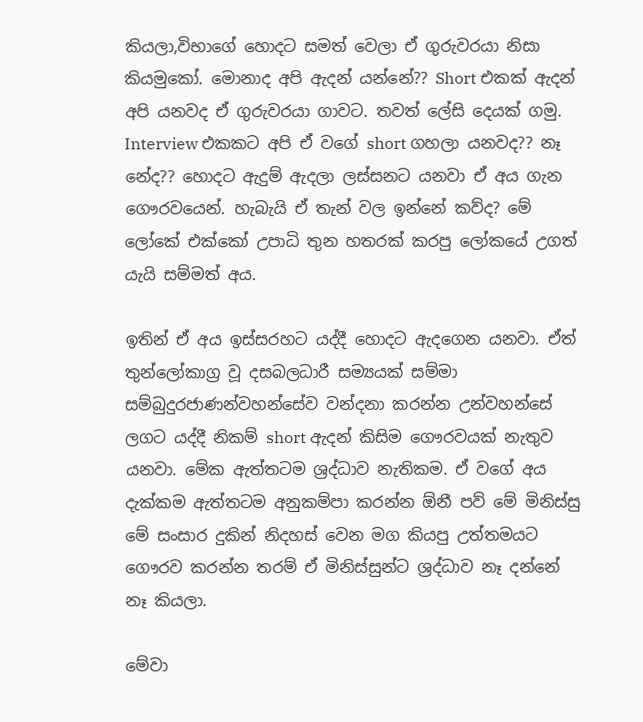කියලා,විභාගේ හොදට සමත් වෙලා ඒ ගුරුවරයා නිසා කියමුකෝ. මොනාද අපි ඇදන් යන්නේ?? Short එකක් ඇදන් අපි යනවද ඒ ගුරුවරයා ගාවට. තවත් ලේසි දෙයක් ගමු. Interview එකකට අපි ඒ වගේ short ගහලා යනවද?? නෑ නේද?? හොදට ඇදුම් ඇදලා ලස්සනට යනවා ඒ අය ගැන ගෞරවයෙන්. හැබැයි ඒ තැන් වල ඉන්නේ කව්ද? මේ ලෝකේ එක්කෝ උපාධි තුන හතරක් කරපු ලෝකයේ උගත් යැයි සම්මත් අය.

ඉතින් ඒ අය ඉස්සරහට යද්දී හොදට ඇදගෙන යනවා. ඒත් තුන්ලෝකාග්‍ර වූ දසබලධාරී සම්‍යයක් සම්මා සම්බුදුරජාණන්වහන්සේව වන්දනා කරන්න උන්වහන්සේ ලගට යද්දී නිකම් short ඇදන් කිසිම ගෞරවයක් නැතුව යනවා. මේක ඇත්තටම ශ්‍රද්ධාව නැතිකම. ඒ වගේ අය දැක්කම ඇත්තටම අනුකම්පා කරන්න ඕනී පව් මේ මිනිස්සු මේ සංසාර දුකින් නිදහස් වෙන මග කියපු උත්තමයට ගෞරව කරන්න තරම් ඒ මිනිස්සුන්ට ශ්‍රද්ධාව නෑ දන්නේ නෑ කියලා.

මේවා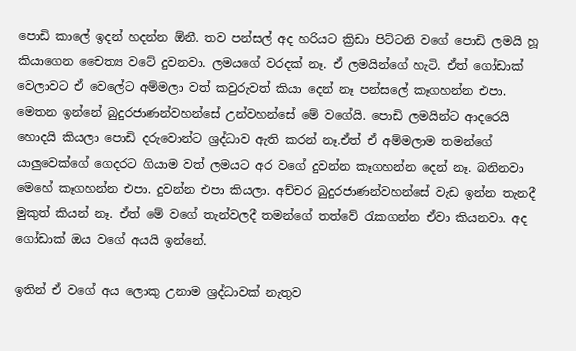පොඩි කාලේ ඉදන් හදන්න ඕනී. තව පන්සල් අද හරියට ක්‍රිඩා පිට්ටනි වගේ පොඩි ලමයි හූ කියාගෙන චෛත්‍ය වටේ දුවනවා. ලමයගේ වරදක් නෑ. ඒ ලමයින්ගේ හැටි. ඒත් ගෝඩාක් වෙලාවට ඒ වෙලේට අම්මලා වත් කවුරුවත් කියා දෙන් නෑ පන්සලේ කෑගහන්න එපා. මෙතන ඉන්නේ බුදුරජාණන්වහන්සේ උන්වහන්සේ මේ වගේයි. පොඩි ලමයින්ට ආදරෙයි හොදයි කියලා පොඩි දරුවොන්ට ශ්‍රද්ධාව ඇති කරන් නෑ.ඒත් ඒ අම්මලාම තමන්ගේ යාලුවෙක්ගේ ගෙදරට ගියාම වත් ලමයට අර වගේ දුවන්න කෑගහන්න දෙන් නෑ. බනිනවා මෙහේ කෑගහන්න එපා. දුවන්න එපා කියලා. අච්චර බුදුරජාණන්වහන්සේ වැඩ ඉන්න තැනදී මුකුත් කියන් නෑ. ඒත් මේ වගේ තැන්වලදී තමන්ගේ තත්වේ රැකගන්න ඒවා කියනවා. අද ගෝඩාක් ඔය වගේ අයයි ඉන්නේ.

ඉතින් ඒ වගේ අය ලොකු උනාම ශ්‍රද්ධාවක් නැතුව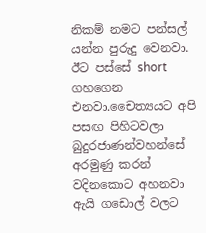නිකම් නමට පන්සල් යන්න පුරුදු වෙනවා. ඊට පස්සේ short ගහගෙන එනවා.චෛත්‍යයට අපි පසඟ පිහිටවලා බුදුරජාණන්වහන්සේ අරමුණු කරන් වදිනකොට අහනවා ඇයි ගඩොල් වලට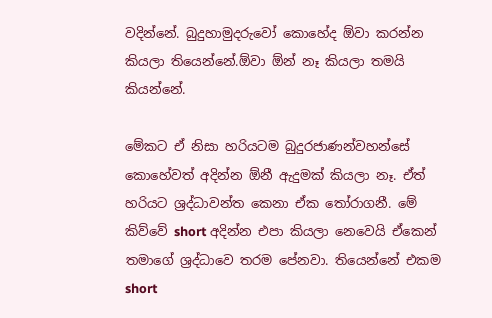වදින්නේ. බුදුහාමුදරුවෝ කොහේද ඕවා කරන්න කියලා තියෙන්නේ.ඕවා ඕන් නෑ කියලා තමයි කියන්නේ.

මේකට ඒ නිසා හරියටම බුදුරජාණන්වහන්සේ කොහේවත් අදින්න ඕනී ඇදුමක් කියලා නෑ. ඒත් හරියට ශ්‍රද්ධාවන්ත කෙනා ඒක තෝරාගනී. මේ කිව්වේ short අදින්න එපා කියලා නෙවෙයි ඒකෙන් තමාගේ ශ්‍රද්ධාවෙ තරම පේනවා. තියෙන්නේ එකම short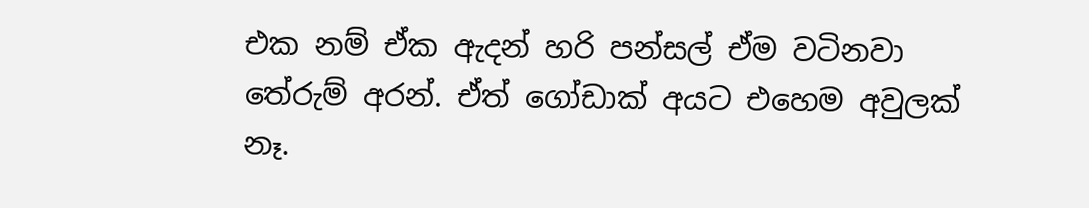එක නම් ඒක ඇදන් හරි පන්සල් ඒම වටිනවා තේරුම් අරන්. ඒත් ගෝඩාක් අයට එහෙම අවුලක් නෑ.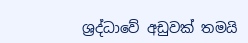ශ්‍රද්ධාවේ අඩුවක් තමයි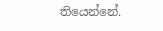තියෙන්නේ.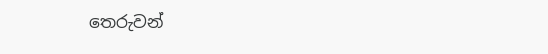තෙරුවන්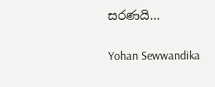සරණයි…

Yohan Sewwandika